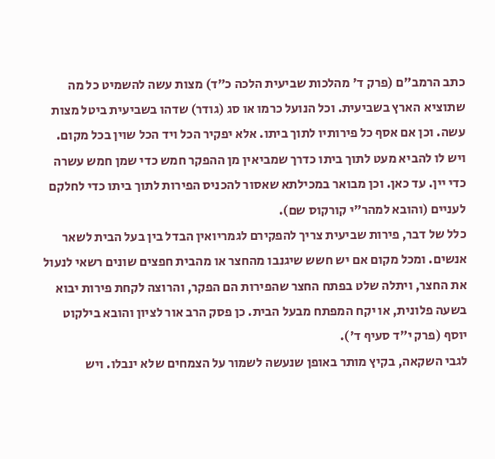כתב הרמב"ם (פרק ד' מהלכות שביעית הלכה כ"ד) מצות עשה להשמיט כל מה שתוציא הארץ בשביעית. וכל הנועל כרמו או סג (גודר) שדהו בשביעית ביטל מצות עשה. וכן אם אסף כל פירותיו לתוך ביתו. אלא יפקיר הכל ויד הכל שוין בכל מקום. ויש לו להביא מעט לתוך ביתו כדרך שמביאין מן ההפקר חמש כדי שמן חמש עשרה כדי יין. עד כאן. וכן מבואר במכילתא שאסור להכניס הפירות לתוך ביתו כדי לחלקם לעניים (והובא למהר"י קורקוס שם).
כלל של דבר, פירות שביעית צריך להפקירם לגמריואין הבדל בין בעל הבית לשאר אנשים. ומכל מקום אם יש חשש שיגנבו מהחצר או מהבית חפצים שונים רשאי לנעול את החצר, ויתלה שלט בפתח החצר שהפירות הם הפקר, והרוצה לקחת פירות יבוא בשעה פלונית, או יקח המפתח מבעל הבית. כן פסק הרב אור לציון והובא בילקוט יוסף (פרק י"ד סעיף ד').
לגבי השקאה, בקיץ מותר באופן שנעשה לשמור על הצמחים שלא ינבלו. ויש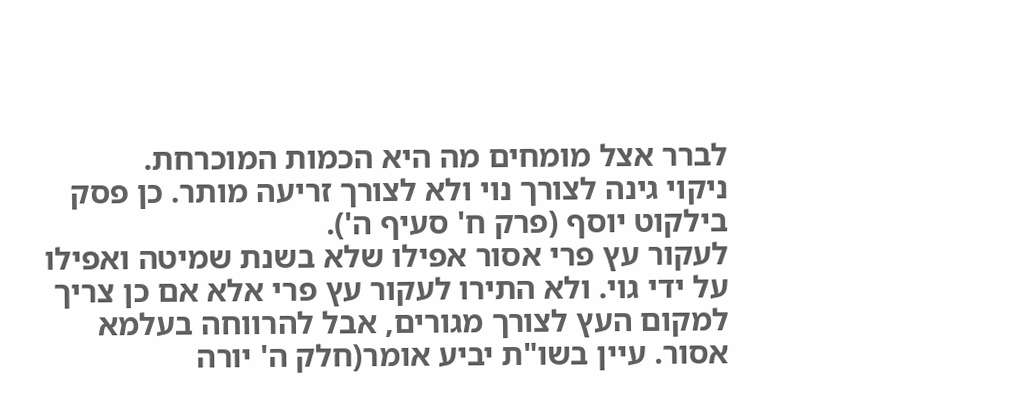לברר אצל מומחים מה היא הכמות המוכרחת.
ניקוי גינה לצורך נוי ולא לצורך זריעה מותר. כן פסק בילקוט יוסף (פרק ח' סעיף ה').
לעקור עץ פרי אסור אפילו שלא בשנת שמיטה ואפילו על ידי גוי. ולא התירו לעקור עץ פרי אלא אם כן צריך למקום העץ לצורך מגורים, אבל להרווחה בעלמא אסור. עיין בשו"ת יביע אומר(חלק ה' יורה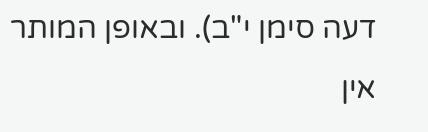דעה סימן י"ב). ובאופן המותר אין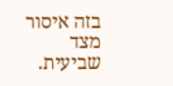בזה איסור מצד שביעית.